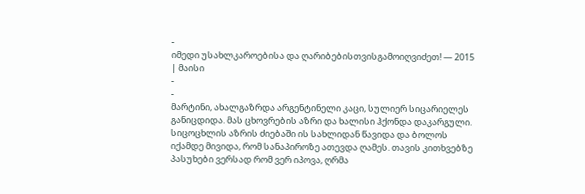-
იმედი უსახლკაროებისა და ღარიბებისთვისგამოიღვიძეთ! — 2015 | მაისი
-
-
მარტინი, ახალგაზრდა არგენტინელი კაცი, სულიერ სიცარიელეს განიცდიდა. მას ცხოვრების აზრი და ხალისი ჰქონდა დაკარგული. სიცოცხლის აზრის ძიებაში ის სახლიდან წავიდა და ბოლოს იქამდე მივიდა, რომ სანაპიროზე ათევდა ღამეს. თავის კითხვებზე პასუხები ვერსად რომ ვერ იპოვა, ღრმა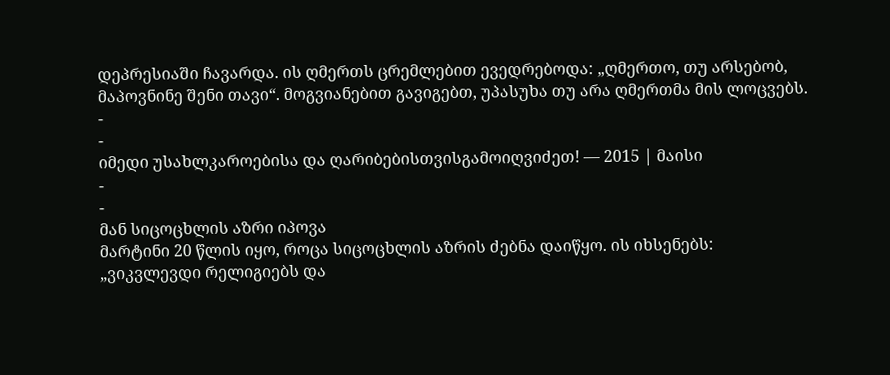დეპრესიაში ჩავარდა. ის ღმერთს ცრემლებით ევედრებოდა: „ღმერთო, თუ არსებობ, მაპოვნინე შენი თავი“. მოგვიანებით გავიგებთ, უპასუხა თუ არა ღმერთმა მის ლოცვებს.
-
-
იმედი უსახლკაროებისა და ღარიბებისთვისგამოიღვიძეთ! — 2015 | მაისი
-
-
მან სიცოცხლის აზრი იპოვა
მარტინი 20 წლის იყო, როცა სიცოცხლის აზრის ძებნა დაიწყო. ის იხსენებს: „ვიკვლევდი რელიგიებს და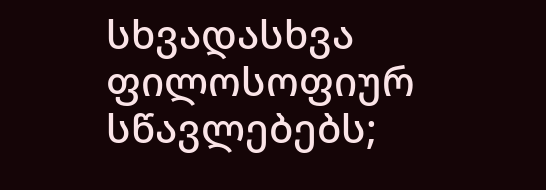სხვადასხვა ფილოსოფიურ სწავლებებს;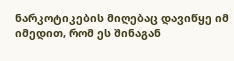ნარკოტიკების მიღებაც დავიწყე იმ იმედით, რომ ეს შინაგან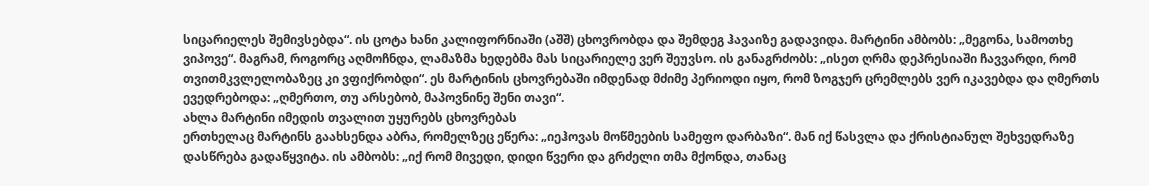სიცარიელეს შემივსებდა“. ის ცოტა ხანი კალიფორნიაში (აშშ) ცხოვრობდა და შემდეგ ჰავაიზე გადავიდა. მარტინი ამბობს: „მეგონა, სამოთხე ვიპოვე“. მაგრამ, როგორც აღმოჩნდა, ლამაზმა ხედებმა მას სიცარიელე ვერ შეუვსო. ის განაგრძობს: „ისეთ ღრმა დეპრესიაში ჩავვარდი, რომ თვითმკვლელობაზეც კი ვფიქრობდი“. ეს მარტინის ცხოვრებაში იმდენად მძიმე პერიოდი იყო, რომ ზოგჯერ ცრემლებს ვერ იკავებდა და ღმერთს ევედრებოდა: „ღმერთო, თუ არსებობ, მაპოვნინე შენი თავი“.
ახლა მარტინი იმედის თვალით უყურებს ცხოვრებას
ერთხელაც მარტინს გაახსენდა აბრა, რომელზეც ეწერა: „იეჰოვას მოწმეების სამეფო დარბაზი“. მან იქ წასვლა და ქრისტიანულ შეხვედრაზე დასწრება გადაწყვიტა. ის ამბობს: „იქ რომ მივედი, დიდი წვერი და გრძელი თმა მქონდა, თანაც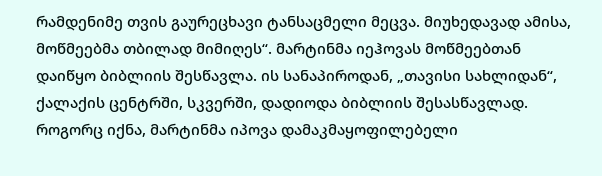რამდენიმე თვის გაურეცხავი ტანსაცმელი მეცვა. მიუხედავად ამისა, მოწმეებმა თბილად მიმიღეს“. მარტინმა იეჰოვას მოწმეებთან დაიწყო ბიბლიის შესწავლა. ის სანაპიროდან, „თავისი სახლიდან“, ქალაქის ცენტრში, სკვერში, დადიოდა ბიბლიის შესასწავლად.
როგორც იქნა, მარტინმა იპოვა დამაკმაყოფილებელი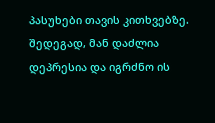პასუხები თავის კითხვებზე. შედეგად, მან დაძლია დეპრესია და იგრძნო ის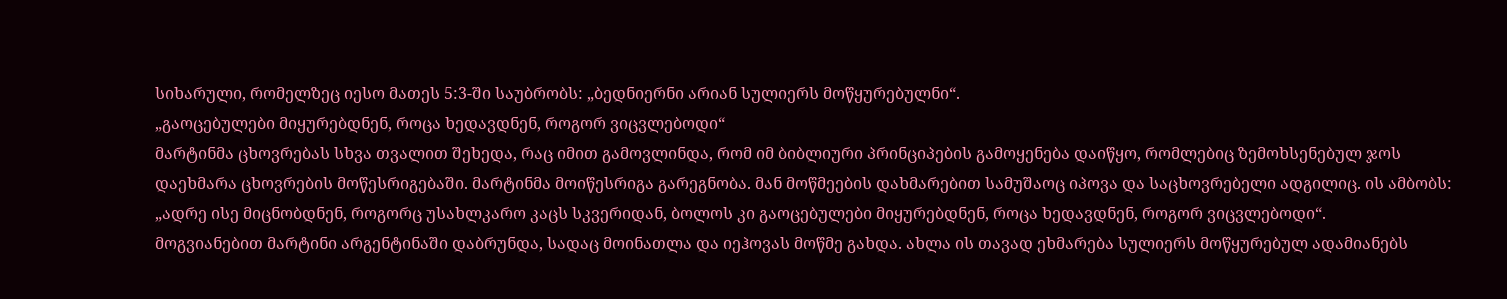სიხარული, რომელზეც იესო მათეს 5:3-ში საუბრობს: „ბედნიერნი არიან სულიერს მოწყურებულნი“.
„გაოცებულები მიყურებდნენ, როცა ხედავდნენ, როგორ ვიცვლებოდი“
მარტინმა ცხოვრებას სხვა თვალით შეხედა, რაც იმით გამოვლინდა, რომ იმ ბიბლიური პრინციპების გამოყენება დაიწყო, რომლებიც ზემოხსენებულ ჯოს დაეხმარა ცხოვრების მოწესრიგებაში. მარტინმა მოიწესრიგა გარეგნობა. მან მოწმეების დახმარებით სამუშაოც იპოვა და საცხოვრებელი ადგილიც. ის ამბობს: „ადრე ისე მიცნობდნენ, როგორც უსახლკარო კაცს სკვერიდან, ბოლოს კი გაოცებულები მიყურებდნენ, როცა ხედავდნენ, როგორ ვიცვლებოდი“.
მოგვიანებით მარტინი არგენტინაში დაბრუნდა, სადაც მოინათლა და იეჰოვას მოწმე გახდა. ახლა ის თავად ეხმარება სულიერს მოწყურებულ ადამიანებს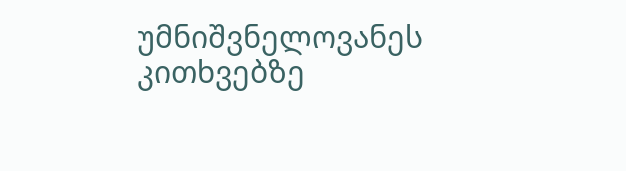უმნიშვნელოვანეს კითხვებზე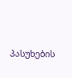პასუხების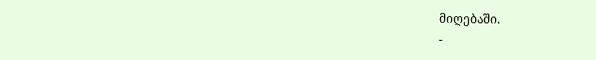მიღებაში.
-